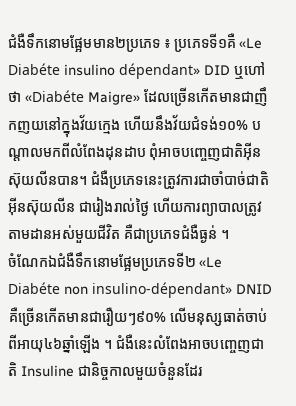ជំងឺទឹកនោមផ្អែមមាន២ប្រភេទ ៖ ប្រភេទទី១គឺ «Le Diabéte insulino dépendant» DID ឬហៅថា «Diabéte Maigre» ដែលច្រើនកើតមានជាញឹកញយនៅក្នុងវ័យក្មេង ហើយនឹងវ័យជំទង់១០% បណ្តាលមកពីលំពែងដុនដាប ពុំអាចបញ្ចេញជាតិអុីនស៊ុយលីនបាន។ ជំងឺប្រភេទនេះត្រូវការជាចាំបាច់ជាតិអុីនស៊ុយលីន ជារៀងរាល់ថ្ងៃ ហើយការព្យាបាលត្រូវតាមដានអស់មួយជីវិត គឺជាប្រភេទជំងឺធ្ងន់ ។
ចំណែកឯជំងឺទឹកនោមផ្អែមប្រភេទទី២ «Le Diabéte non insulino-dépendant» DNID គឺច្រើនកើតមានជារឿយៗ៩០% លើមនុស្សធាត់ចាប់ពីអាយុ៤៦ឆ្នាំឡើង ។ ជំងឺនេះលំពែងអាចបញ្ចេញជាតិ Insuline ជានិច្ចកាលមួយចំនួនដែរ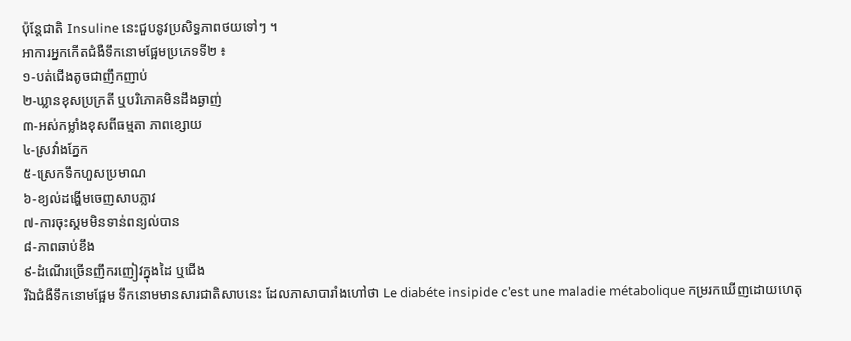ប៉ុន្តែជាតិ Insuline នេះជួបនូវប្រសិទ្ធភាពថយទៅៗ ។
អាការអ្នកកើតជំងឺទឹកនោមផ្អែមប្រភេទទី២ ៖
១-បត់ជើងតូចជាញឹកញាប់
២-ឃ្លានខុសប្រក្រតី ឬបរិភោគមិនដឹងឆ្ងាញ់
៣-អស់កម្លាំងខុសពីធម្មតា ភាពខ្សោយ
៤-ស្រវាំងភ្នែក
៥-ស្រេកទឹកហួសប្រមាណ
៦-ខ្យល់ដង្ហើមចេញសាបភ្លាវ
៧-ការចុះស្គមមិនទាន់ពន្យល់បាន
៨-ភាពឆាប់ខឹង
៩-ដំណើរច្រើនញឹករញៀវក្នុងដៃ ឬជើង
រីឯជំងឺទឹកនោមផ្អែម ទឹកនោមមានសារជាតិសាបនេះ ដែលភាសាបារាំងហៅថា Le diabéte insipide c’est une maladie métabolique កម្ររកឃើញដោយហេតុ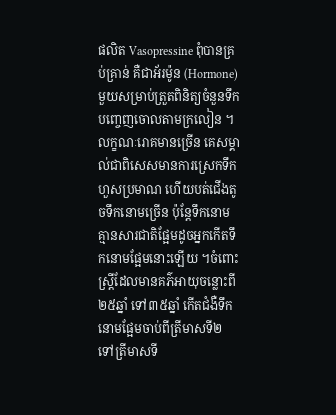ផលិត Vasopressine ពុំបានគ្រប់គ្រាន់ គឺជាអ័រម៉ូន (Hormone) មួយសម្រាប់ត្រួតពិនិត្យចំនួនទឹកបញ្ចេញចោលតាមក្រលៀន ។ លក្ខណៈរោគមានច្រើន គេសម្គាល់ជាពិសេសមានការស្រេកទឹកហួសប្រមាណ ហើយបត់ជើងតូចទឹកនោមច្រើន ប៉ុន្តែទឹកនោមគ្មានសារជាតិផ្អែមដូចអ្នកកើតទឹកនោមផ្អែមនោះឡើយ ។ចំពោះស្ត្រីដែលមានគភ៌អាយុចន្លោះពី២៥ឆ្នាំ ទៅ៣៥ឆ្នាំ កើតជំងឺទឹកនោមផ្អែមចាប់ពីត្រីមាសទី២ ទៅត្រីមាសទី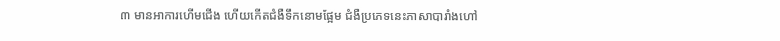៣ មានអាការហើមជើង ហើយកើតជំងឺទឹកនោមផ្អែម ជំងឺប្រភេទនេះភាសាបារាំងហៅ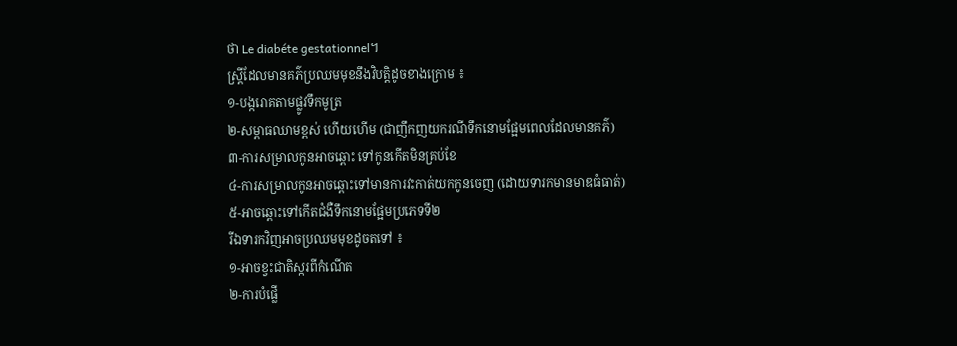ថា Le diabéte gestationnel។
ស្ត្រីដែលមានគភ៌ប្រឈមមុខនឹងវិបត្តិដូចខាងក្រោម ៖
១-បង្ករោគតាមផ្លូវទឹកមូត្រ
២-សម្ពាធឈាមខ្ពស់ ហើយហើម (ជាញឹកញយករណីទឹកនោមផ្អែមពេលដែលមានគភ៌)
៣-ការសម្រាលកូនអាចឆ្ពោះ ទៅកូនកើតមិនគ្រប់ខែ
៤-ការសម្រាលកូនអាចឆ្ពោះទៅមានការវះកាត់យកកូនចេញ (ដោយទារកមានមាឌធំធាត់)
៥-អាចឆ្ពោះទៅកើតជំងឺទឹកនោមផ្អែមប្រភេទទី២
រីឯទារកវិញអាចប្រឈមមុខដូចតទៅ ៖
១-អាចខ្វះជាតិស្ករពីកំណើត
២-ការបំផ្លើ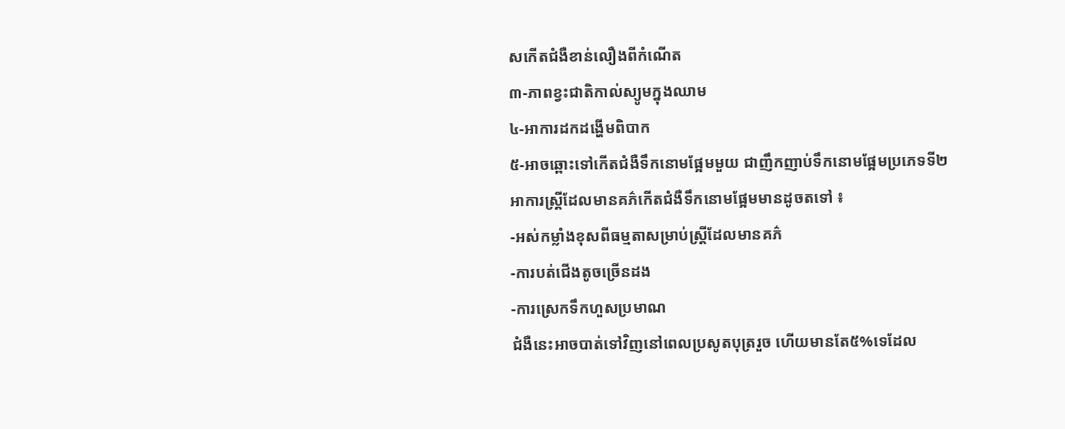សកើតជំងឺខាន់លឿងពីកំណើត
៣-ភាពខ្វះជាតិកាល់ស្យូមក្នុងឈាម
៤-អាការដកដង្ហើមពិបាក
៥-អាចឆ្ពោះទៅកើតជំងឺទឹកនោមផ្អែមមួយ ជាញឹកញាប់ទឹកនោមផ្អែមប្រភេទទី២
អាការស្ត្រីដែលមានគភ៌កើតជំងឺទឹកនោមផ្អែមមានដូចតទៅ ៖
-អស់កម្លាំងខុសពីធម្មតាសម្រាប់ស្ត្រីដែលមានគភ៌
-ការបត់ជើងតូចច្រើនដង
-ការស្រេកទឹកហួសប្រមាណ
ជំងឺនេះអាចបាត់ទៅវិញនៅពេលប្រសូតបុត្ររួច ហើយមានតែ៥%ទេដែល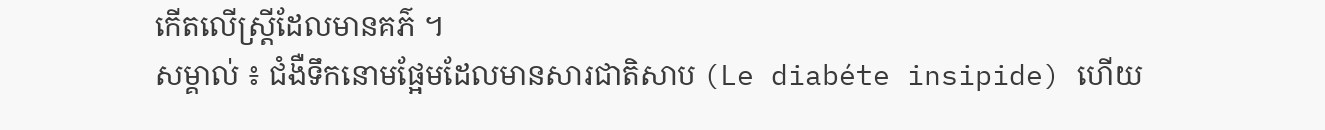កើតលើស្ត្រីដែលមានគភ៌ ។
សម្គាល់ ៖ ជំងឺទឹកនោមផ្អែមដែលមានសារជាតិសាប (Le diabéte insipide) ហើយ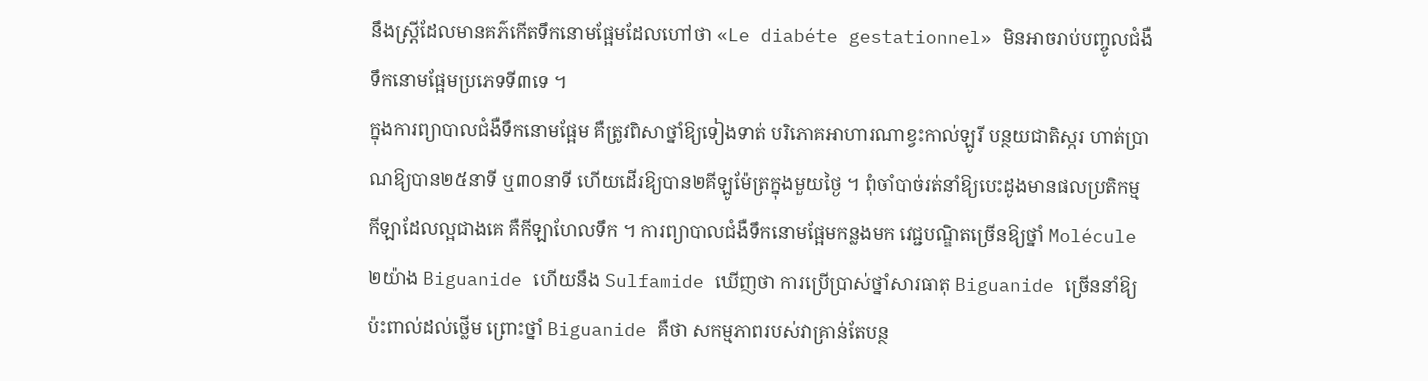នឹងស្ត្រីដែលមានគភ៌កើតទឹកនោមផ្អែមដែលហៅថា «Le diabéte gestationnel» មិនអាចរាប់បញ្ចូលជំងឺទឹកនោមផ្អែមប្រភេទទី៣ទេ ។
ក្នុងការព្យាបាលជំងឺទឹកនោមផ្អែម គឺត្រូវពិសាថ្នាំឱ្យទៀងទាត់ បរិភោគអាហារណាខ្វះកាល់ឡូរី បន្ថយជាតិស្ករ ហាត់ប្រាណឱ្យបាន២៥នាទី ឬ៣០នាទី ហើយដើរឱ្យបាន២គីឡូម៉ែត្រក្នុងមួយថ្ងៃ ។ ពុំចាំបាច់រត់នាំឱ្យបេះដូងមានផលប្រតិកម្ម កីឡាដែលល្អជាងគេ គឺកីឡាហែលទឹក ។ ការព្យាបាលជំងឺទឹកនោមផ្អែមកន្លងមក វេជ្ជបណ្ឌិតច្រើនឱ្យថ្នាំ Molécule ២យ៉ាង Biguanide ហើយនឹង Sulfamide ឃើញថា ការប្រើប្រាស់ថ្នាំសារធាតុ Biguanide ច្រើននាំឱ្យប៉ះពាល់ដល់ថ្លើម ព្រោះថ្នាំ Biguanide គឺថា សកម្មភាពរបស់វាគ្រាន់តែបន្ថ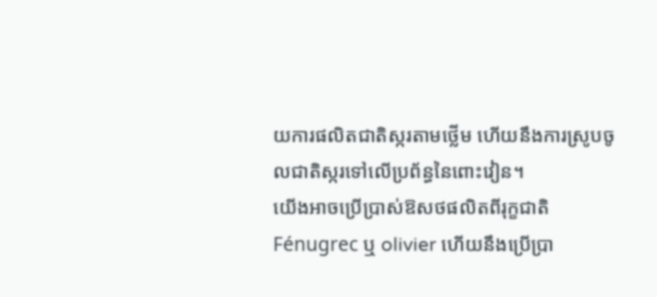យការផលិតជាតិស្ករតាមថ្លើម ហើយនឹងការស្រូបចូលជាតិស្ករទៅលើប្រព័ន្ធនៃពោះវៀន។
យើងអាចប្រើប្រាស់ឱសថផលិតពីរុក្ខជាតិ Fénugrec ឬ olivier ហើយនឹងប្រើប្រា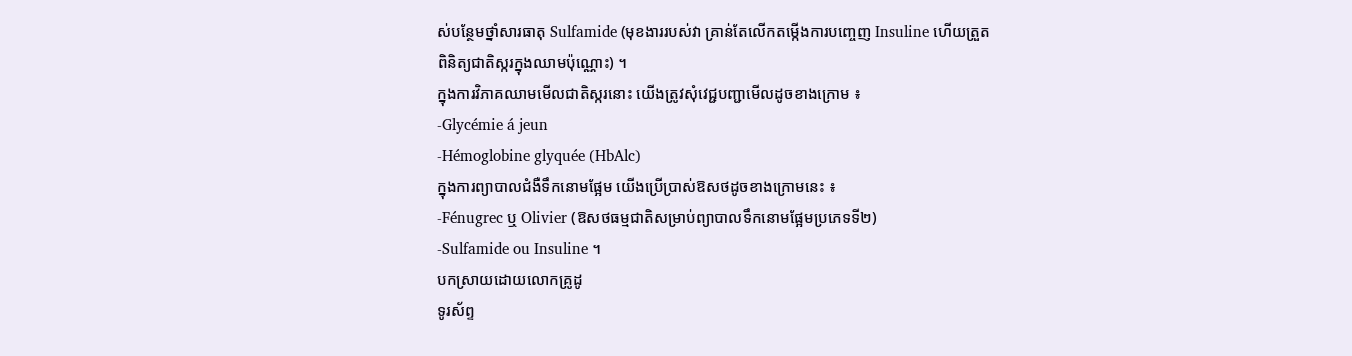ស់បន្ថែមថ្នាំសារធាតុ Sulfamide (មុខងាររបស់វា គ្រាន់តែលើកតម្កើងការបញ្ចេញ Insuline ហើយត្រួតពិនិត្យជាតិស្ករក្នុងឈាមប៉ុណ្ណោះ) ។
ក្នុងការវិភាគឈាមមើលជាតិស្ករនោះ យើងត្រូវសុំវេជ្ជបញ្ជាមើលដូចខាងក្រោម ៖
-Glycémie á jeun
-Hémoglobine glyquée (HbAlc)
ក្នុងការព្យាបាលជំងឺទឹកនោមផ្អែម យើងប្រើប្រាស់ឱសថដូចខាងក្រោមនេះ ៖
-Fénugrec ឬ Olivier (ឱសថធម្មជាតិសម្រាប់ព្យាបាលទឹកនោមផ្អែមប្រភេទទី២)
-Sulfamide ou Insuline ។
បកស្រាយដោយលោកគ្រូដូ
ទូរស័ព្ទ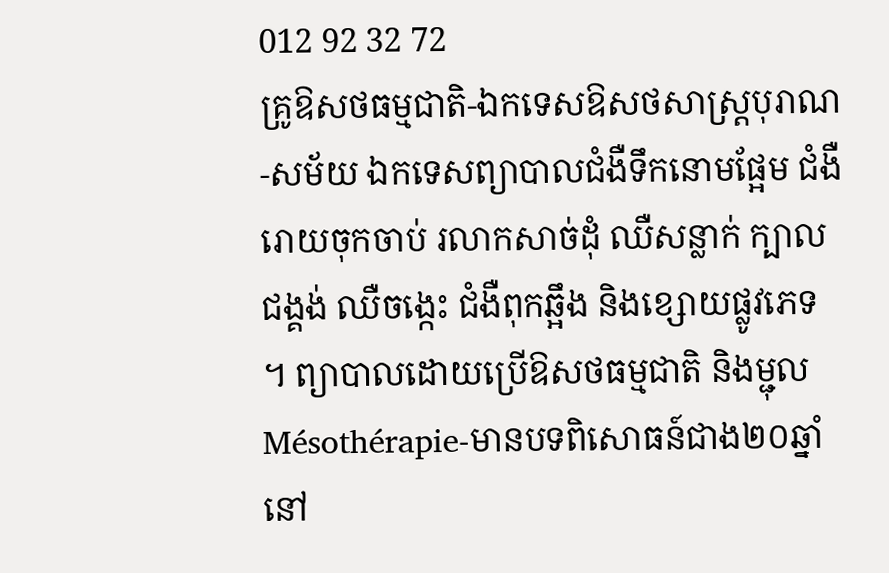012 92 32 72
គ្រូឱសថធម្មជាតិ-ឯកទេសឱសថសាស្ត្របុរាណ-សម័យ ឯកទេសព្យាបាលជំងឺទឹកនោមផ្អែម ជំងឺរោយចុកចាប់ រលាកសាច់ដុំ ឈឺសន្លាក់ ក្បាលជង្គង់ ឈឺចង្កេះ ជំងឺពុកឆ្អឹង និងខ្សោយផ្លូវភេទ ។ ព្យាបាលដោយប្រើឱសថធម្មជាតិ និងម្ជុល Mésothérapie-មានបទពិសោធន៍ជាង២០ឆ្នាំនៅ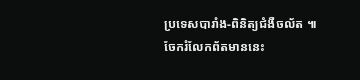ប្រទេសបារាំង-ពិនិត្យជំងឺចល័ត ៕
ចែករំលែកព័តមាននេះ